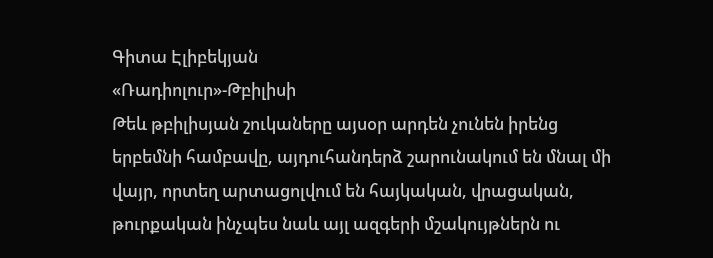Գիտա Էլիբեկյան
«Ռադիոլուր»-Թբիլիսի
Թեև թբիլիսյան շուկաները այսօր արդեն չունեն իրենց երբեմնի համբավը, այդուհանդերձ շարունակում են մնալ մի վայր, որտեղ արտացոլվում են հայկական, վրացական, թուրքական ինչպես նաև այլ ազգերի մշակույթներն ու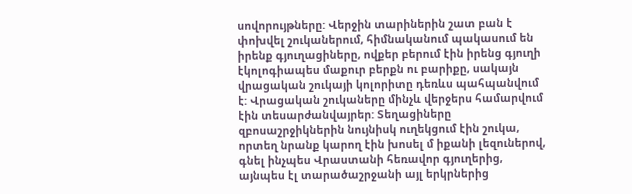սովորույթները: Վերջին տարիներին շատ բան է փոխվել շուկաներում, հիմնականում պակասում են իրենք գյուղացիները, ովքեր բերում էին իրենց գյուղի էկոլոգիապես մաքուր բերքն ու բարիքը, սակայն վրացական շուկայի կոլորիտը դեռևս պահպանվում է: Վրացական շուկաները մինչև վերջերս համարվում էին տեսարժանվայրեր: Տեղացիները զբոսաշրջիկներին նույնիսկ ուղեկցում էին շուկա, որտեղ նրանք կարող էին խոսել մ իքանի լեզուներով, գնել ինչպես Վրաստանի հեռավոր գյուղերից, այնպես էլ տարածաշրջանի այլ երկրներից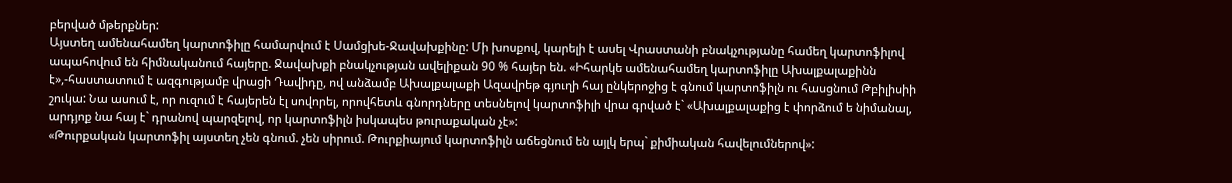բերված մթերքներ:
Այստեղ ամենահամեղ կարտոֆիլը համարվում է Սամցխե-Ջավախքինը: Մի խոսքով, կարելի է ասել Վրաստանի բնակչությանը համեղ կարտոֆիլով ապահովում են հիմնականում հայերը. Ջավախքի բնակչության ավելիքան 90 % հայեր են. «Իհարկե ամենահամեղ կարտոֆիլը Ախալքալաքինն է»,-հաստատում է ազգությամբ վրացի Դավիդը, ով անձամբ Ախալքալաքի Ազավրեթ գյուղի հայ ընկերոջից է գնում կարտոֆիլն ու հասցնում Թբիլիսիի շուկա: Նա ասում է, որ ուզում է հայերեն էլ սովորել, որովհետև գնորդները տեսնելով կարտոֆիլի վրա գրված է` «Ախալքալաքից է փորձում ե նիմանալ, արդյոք նա հայ է` դրանով պարզելով, որ կարտոֆիլն իսկապես թուրաքական չէ»:
«Թուրքական կարտոֆիլ այստեղ չեն գնում. չեն սիրում. Թուրքիայում կարտոֆիլն աճեցնում են այլկ երպ` քիմիական հավելումներով»: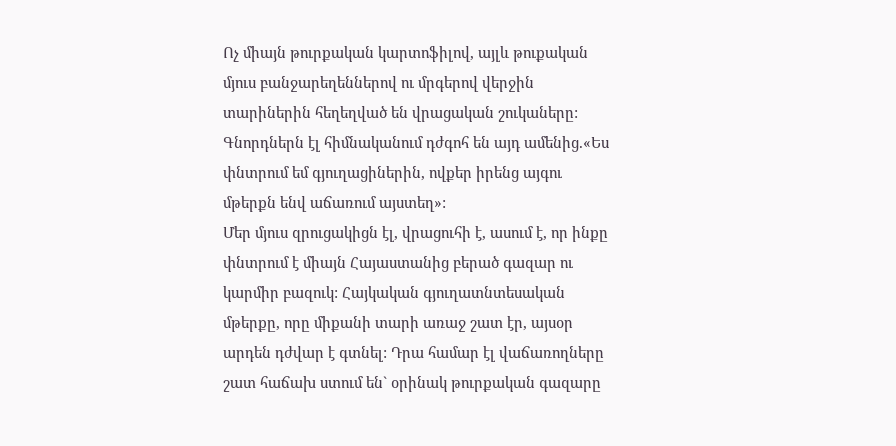Ոչ միայն թուրքական կարտոֆիլով, այլև թուքական մյուս բանջարեղեններով ու մրգերով վերջին տարիներին հեղեղված են վրացական շուկաները: Գնորդներն էլ հիմնականում դժգոհ են այդ ամենից.«Ես փնտրում եմ գյուղացիներին, ովքեր իրենց այգու մթերքն ենվ աճառում այստեղ»:
Մեր մյուս զրուցակիցն էլ, վրացուհի է, ասում է, որ ինքը փնտրում է միայն Հայաստանից բերած գազար ու կարմիր բազուկ: Հայկական գյուղատնտեսական մթերքը, որը միքանի տարի առաջ շատ էր, այսօր արդեն դժվար է գտնել: Դրա համար էլ վաճառողները շատ հաճախ ստում են` օրինակ թուրքական գազարը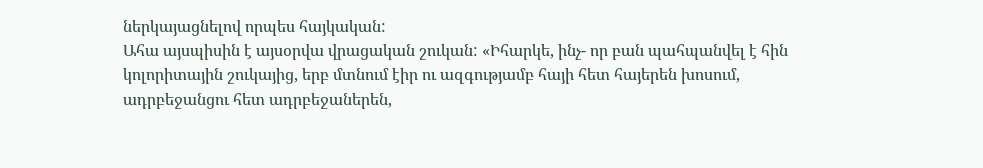ներկայացնելով որպես հայկական:
Ահա այսպիսին է այսօրվա վրացական շուկան: «Իհարկե, ինչ- որ բան պահպանվել է հին կոլորիտային շուկայից, երբ մտնում էիր ու ազգությամբ հայի հետ հայերեն խոսում, ադրբեջանցու հետ ադրբեջաներեն,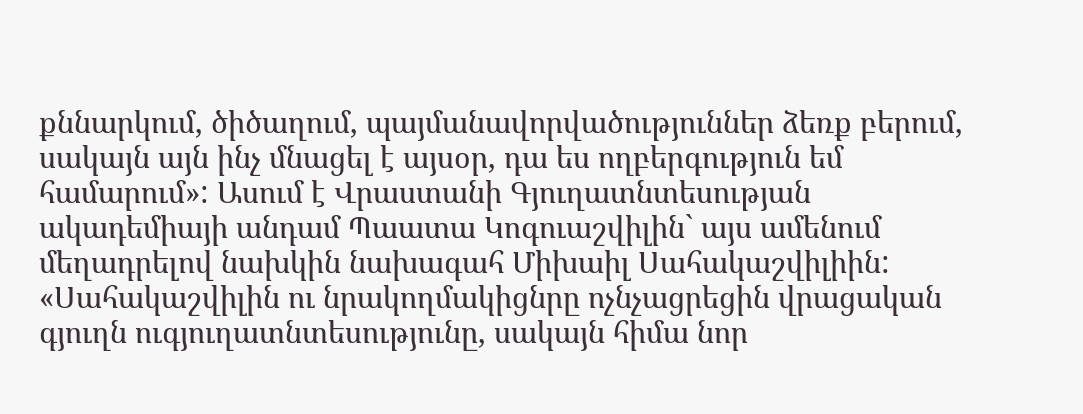քննարկում, ծիծաղում, պայմանավորվածություններ ձեռք բերում, սակայն այն ինչ մնացել է այսօր, դա ես ողբերգություն եմ համարում»: Ասում է Վրաստանի Գյուղատնտեսության ակադեմիայի անդամ Պաատա Կոգուաշվիլին` այս ամենում մեղադրելով նախկին նախագահ Միխաիլ Սահակաշվիլիին:
«Սահակաշվիլին ու նրակողմակիցնրը ոչնչացրեցին վրացական գյուղն ուգյուղատնտեսությունը, սակայն հիմա նոր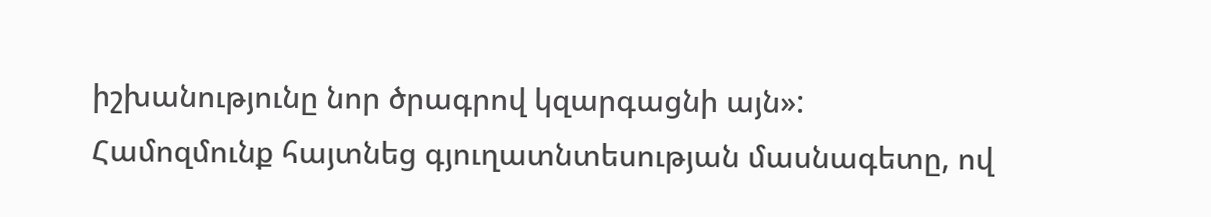իշխանությունը նոր ծրագրով կզարգացնի այն»:
Համոզմունք հայտնեց գյուղատնտեսության մասնագետը, ով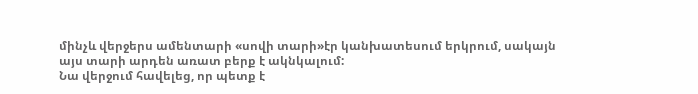մինչև վերջերս ամենտարի «սովի տարի»էր կանխատեսում երկրում, սակայն այս տարի արդեն առատ բերք է ակնկալում:
Նա վերջում հավելեց, որ պետք է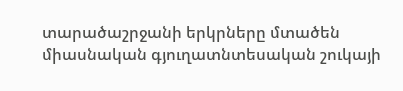տարածաշրջանի երկրները մտածեն միասնական գյուղատնտեսական շուկայի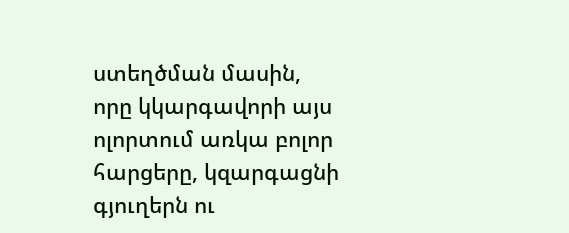ստեղծման մասին, որը կկարգավորի այս ոլորտում առկա բոլոր հարցերը, կզարգացնի գյուղերն ու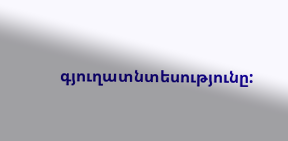գյուղատնտեսությունը: